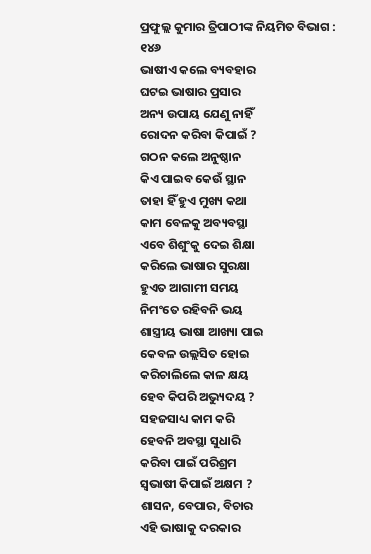ପ୍ରଫୁଲ୍ଲ କୁମାର ତ୍ରିପାଠୀଙ୍କ ନିୟମିତ ବିଭାଗ : ୧୪୬
ଭାଷୀଏ କଲେ ବ୍ୟବହାର
ଘଟଇ ଭାଷାର ପ୍ରସାର
ଅନ୍ୟ ଉପାୟ ଯେଣୁ ନାହିଁ
ରୋଦନ କରିବା କିପାଇଁ ?
ଗଠନ କଲେ ଅନୁଷ୍ଠାନ
କିଏ ପାଇବ କେଉଁ ସ୍ଥାନ
ତାହା ହିଁ ହୁଏ ମୁଖ୍ୟ କଥା
କାମ ବେଳକୁ ଅବ୍ୟବସ୍ଥା
ଏବେ ଶିଶୁଂକୁ ଦେଇ ଶିକ୍ଷା
କରିଲେ ଭାଷାର ସୁରକ୍ଷା
ହୁଏତ ଆଗାମୀ ସମୟ
ନିମଂତେ ରହିବନି ଭୟ
ଶାସ୍ତ୍ରୀୟ ଭାଷା ଆଖ୍ୟା ପାଇ
କେବଳ ଉଲ୍ଲସିତ ହୋଇ
କରିଚାଲିଲେ କାଳ କ୍ଷୟ
ହେବ କିପରି ଅଭ୍ୟୁଦୟ ?
ସହଜସାଧ୍ୟ କାମ କରି
ହେବନି ଅବସ୍ଥା ସୁଧାରି
କରିବା ପାଇଁ ପରିଶ୍ରମ
ସ୍ବଭାଷୀ କିପାଇଁ ଅକ୍ଷମ ?
ଶାସନ, ବେପାର, ବିଚାର
ଏହି ଭାଷାକୁ ଦରକାର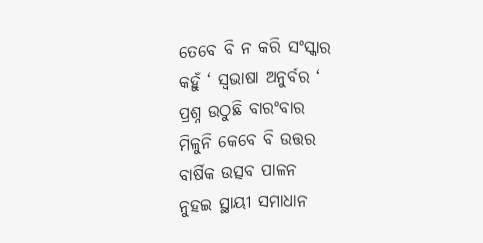ତେବେ ବି ନ କରି ସଂସ୍କାର
କହୁଁ ‘ ସ୍ବଭାଷା ଅନୁର୍ବର ‘
ପ୍ରଶ୍ନ ଉଠୁଛି ବାରଂବାର
ମିଳୁନି କେବେ ବି ଉତ୍ତର
ବାର୍ଷିକ ଉତ୍ସବ ପାଳନ
ନୁହଇ ସ୍ଥାୟୀ ସମାଧାନ